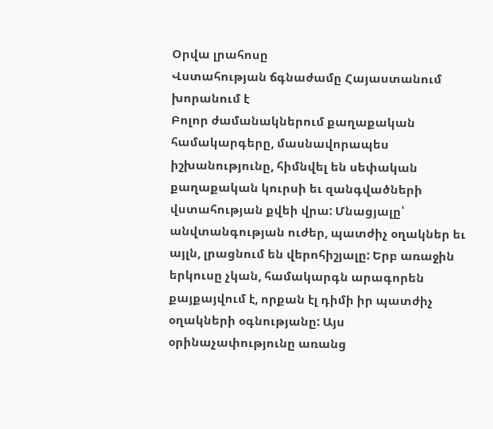Օրվա լրահոսը
Վստահության ճգնաժամը Հայաստանում խորանում է
Բոլոր ժամանակներում քաղաքական համակարգերը, մասնավորապես իշխանությունը, հիմնվել են սեփական քաղաքական կուրսի եւ զանգվածների վստահության քվեի վրա: Մնացյալը՝ անվտանգության ուժեր, պատժիչ օղակներ եւ այլն, լրացնում են վերոհիշյալը: Երբ առաջին երկուսը չկան, համակարգն արագորեն քայքայվում է, որքան էլ դիմի իր պատժիչ օղակների օգնությանը: Այս օրինաչափությունը առանց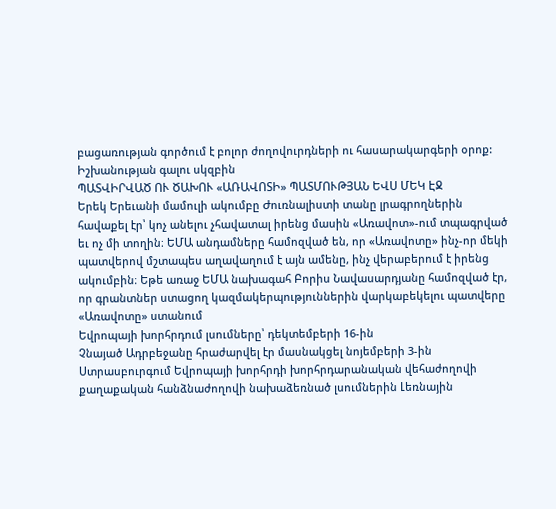բացառության գործում է բոլոր ժողովուրդների ու հասարակարգերի օրոք: Իշխանության գալու սկզբին
ՊԱՏՎԻՐՎԱԾ ՈՒ ԾԱԽՈՒ «ԱՌԱՎՈՏԻ» ՊԱՏՄՈՒԹՅԱՆ ԵՎՍ ՄԵԿ ԷՋ
Երեկ Երեւանի մամուլի ակումբը Ժուռնալիստի տանը լրագրողներին հավաքել էր՝ կոչ անելու չհավատալ իրենց մասին «Առավոտ»-ում տպագրված եւ ոչ մի տողին։ ԵՄԱ անդամները համոզված են, որ «Առավոտը» ինչ-որ մեկի պատվերով մշտապես աղավաղում է այն ամենը, ինչ վերաբերում է իրենց ակումբին։ Եթե առաջ ԵՄԱ նախագահ Բորիս Նավասարդյանը համոզված էր, որ գրանտներ ստացող կազմակերպություններին վարկաբեկելու պատվերը «Առավոտը» ստանում
Եվրոպայի խորհրդում լսումները՝ դեկտեմբերի 16-ին
Չնայած Ադրբեջանը հրաժարվել էր մասնակցել նոյեմբերի 3-ին Ստրասբուրգում Եվրոպայի խորհրդի խորհրդարանական վեհաժողովի քաղաքական հանձնաժողովի նախաձեռնած լսումներին Լեռնային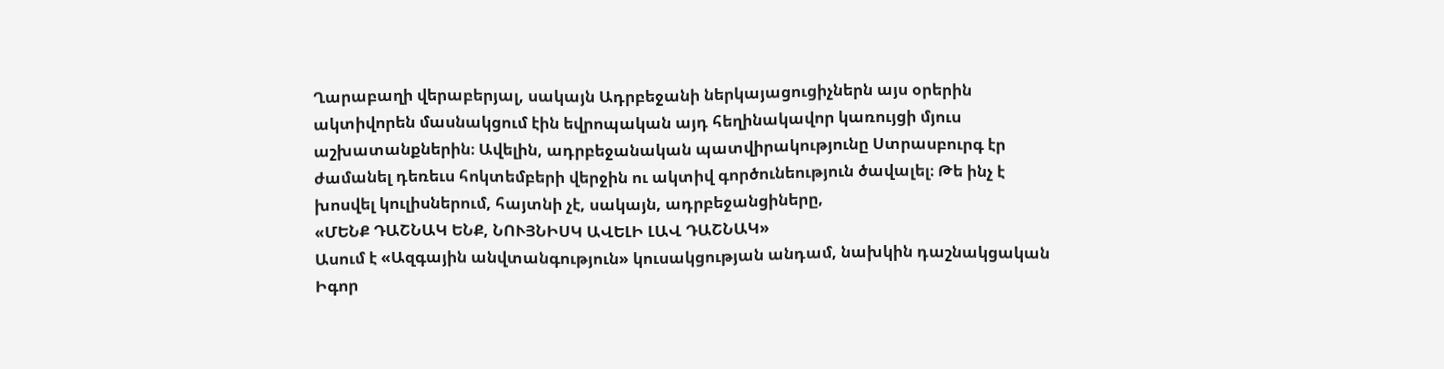Ղարաբաղի վերաբերյալ, սակայն Ադրբեջանի ներկայացուցիչներն այս օրերին ակտիվորեն մասնակցում էին եվրոպական այդ հեղինակավոր կառույցի մյուս աշխատանքներին։ Ավելին, ադրբեջանական պատվիրակությունը Ստրասբուրգ էր ժամանել դեռեւս հոկտեմբերի վերջին ու ակտիվ գործունեություն ծավալել։ Թե ինչ է խոսվել կուլիսներում, հայտնի չէ, սակայն, ադրբեջանցիները,
«ՄԵՆՔ ԴԱՇՆԱԿ ԵՆՔ, ՆՈՒՅՆԻՍԿ ԱՎԵԼԻ ԼԱՎ ԴԱՇՆԱԿ»
Ասում է «Ազգային անվտանգություն» կուսակցության անդամ, նախկին դաշնակցական Իգոր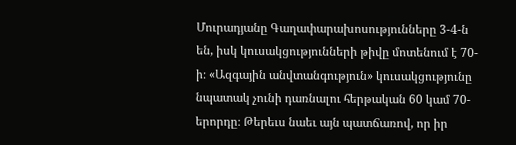Մուրադյանը Գաղափարախոսությունները 3-4-ն են, իսկ կուսակցությունների թիվը մոտենում է 70-ի։ «Ազգային անվտանգություն» կուսակցությունը նպատակ չունի դառնալու հերթական 60 կամ 70-երորդը։ Թերեւս նաեւ այն պատճառով, որ իր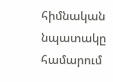հիմնական նպատակը համարում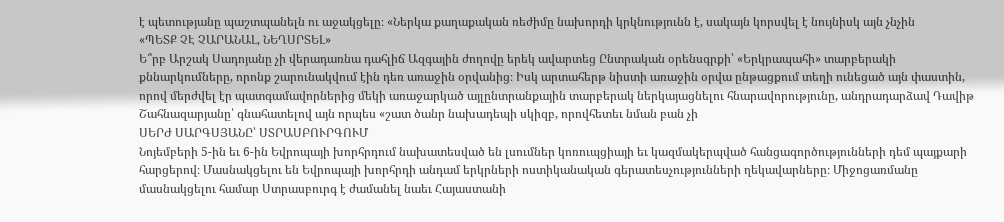է պետությանը պաշտպանելն ու աջակցելը։ «Ներկա քաղաքական ռեժիմը նախորդի կրկնությունն է, սակայն կորսվել է նույնիսկ այն չնչին
«ՊԵՏՔ ՉԷ ՉԱՐԱՆԱԼ, ՆԵՂՍՐՏԵԼ»
Ե՞րբ Արշակ Սադոյանը չի վերադառնա դահլիճ Ազգային ժողովը երեկ ավարտեց Ընտրական օրենսգրքի՝ «Երկրապահի» տարբերակի քննարկումները, որոնք շարունակվում էին դեռ առաջին օրվանից։ Իսկ արտահերթ նիստի առաջին օրվա ընթացքում տեղի ունեցած այն փաստին, որով մերժվել էր պատգամավորներից մեկի առաջարկած այլընտրանքային տարբերակ ներկայացնելու հնարավորությունը, անդրադարձավ Դավիթ Շահնազարյանը՝ գնահատելով այն որպես «շատ ծանր նախադեպի սկիզբ, որովհետեւ նման բան չի
ՍԵՐԺ ՍԱՐԳՍՅԱՆԸ՝ ՍՏՐԱՍԲՈՒՐԳՈՒՄ
Նոյեմբերի 5-ին եւ 6-ին Եվրոպայի խորհրդում նախատեսված են լսումներ կոռուպցիայի եւ կազմակերպված հանցագործությունների դեմ պայքարի հարցերով։ Մասնակցելու են Եվրոպայի խորհրդի անդամ երկրների ոստիկանական գերատեսչությունների ղեկավարները։ Միջոցառմանը մասնակցելու համար Ստրասբուրգ է ժամանել նաեւ Հայաստանի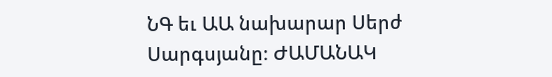ՆԳ եւ ԱԱ նախարար Սերժ Սարգսյանը։ ԺԱՄԱՆԱԿ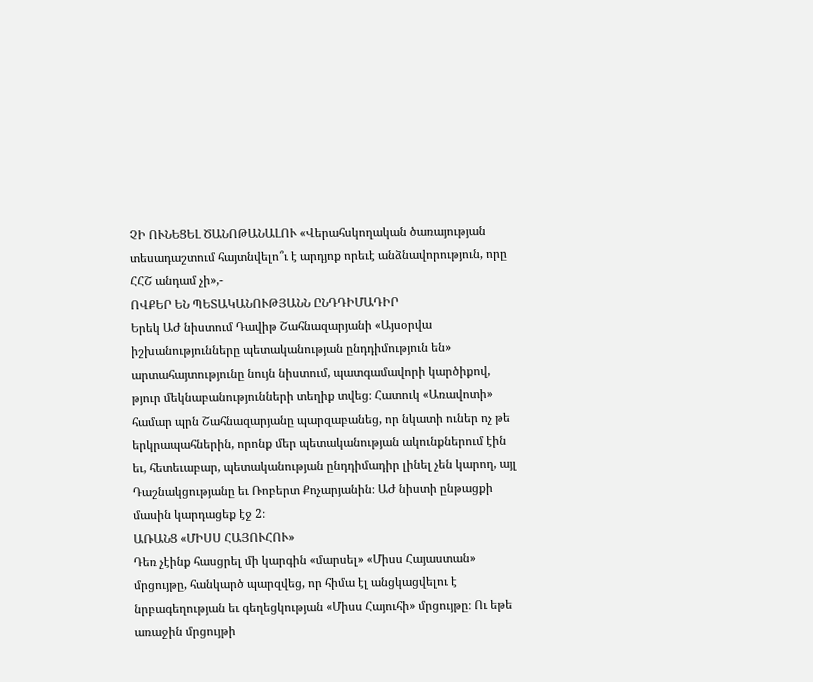ՉԻ ՈՒՆԵՑԵԼ ԾԱՆՈԹԱՆԱԼՈՒ «Վերահսկողական ծառայության տեսադաշտում հայտնվելո՞ւ է արդյոք որեւէ անձնավորություն, որը ՀՀՇ անդամ չի»,-
ՈՎՔԵՐ ԵՆ ՊԵՏԱԿԱՆՈՒԹՅԱՆՆ ԸՆԴԴԻՄԱԴԻՐ
Երեկ ԱԺ նիստում Դավիթ Շահնազարյանի «Այսօրվա իշխանությունները պետականության ընդդիմություն են» արտահայտությունը նույն նիստում, պատգամավորի կարծիքով, թյուր մեկնաբանությունների տեղիք տվեց։ Հատուկ «Առավոտի» համար պրն Շահնազարյանը պարզաբանեց, որ նկատի ուներ ոչ թե երկրապահներին, որոնք մեր պետականության ակունքներում էին եւ, հետեւաբար, պետականության ընդդիմադիր լինել չեն կարող, այլ Դաշնակցությանը եւ Ռոբերտ Քոչարյանին։ ԱԺ նիստի ընթացքի մասին կարդացեք էջ 2։
ԱՌԱՆՑ «ՄԻՍՍ ՀԱՅՈՒՀՈՒ»
Դեռ չէինք հասցրել մի կարգին «մարսել» «Միսս Հայաստան» մրցույթը, հանկարծ պարզվեց, որ հիմա էլ անցկացվելու է նրբագեղության եւ գեղեցկության «Միսս Հայուհի» մրցույթը։ Ու եթե առաջին մրցույթի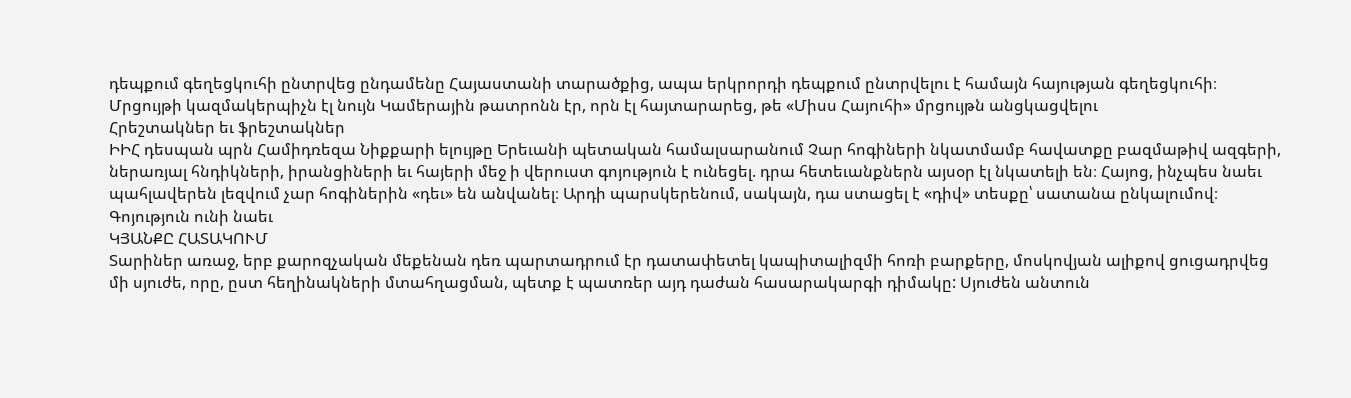դեպքում գեղեցկուհի ընտրվեց ընդամենը Հայաստանի տարածքից, ապա երկրորդի դեպքում ընտրվելու է համայն հայության գեղեցկուհի։ Մրցույթի կազմակերպիչն էլ նույն Կամերային թատրոնն էր, որն էլ հայտարարեց, թե «Միսս Հայուհի» մրցույթն անցկացվելու
Հրեշտակներ եւ ֆրեշտակներ
ԻԻՀ դեսպան պրն Համիդռեզա Նիքքարի ելույթը Երեւանի պետական համալսարանում Չար հոգիների նկատմամբ հավատքը բազմաթիվ ազգերի, ներառյալ հնդիկների, իրանցիների եւ հայերի մեջ ի վերուստ գոյություն է ունեցել. դրա հետեւանքներն այսօր էլ նկատելի են։ Հայոց, ինչպես նաեւ պահլավերեն լեզվում չար հոգիներին «դեւ» են անվանել։ Արդի պարսկերենում, սակայն, դա ստացել է «դիվ» տեսքը՝ սատանա ընկալումով։ Գոյություն ունի նաեւ
ԿՅԱՆՔԸ ՀԱՏԱԿՈՒՄ
Տարիներ առաջ, երբ քարոզչական մեքենան դեռ պարտադրում էր դատափետել կապիտալիզմի հոռի բարքերը, մոսկովյան ալիքով ցուցադրվեց մի սյուժե, որը, ըստ հեղինակների մտահղացման, պետք է պատռեր այդ դաժան հասարակարգի դիմակը: Սյուժեն անտուն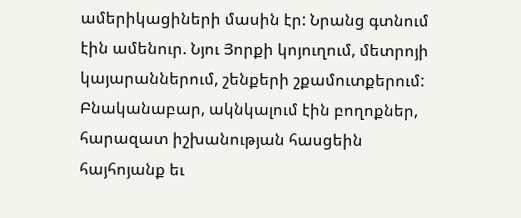ամերիկացիների մասին էր: Նրանց գտնում էին ամենուր. Նյու Յորքի կոյուղում, մետրոյի կայարաններում, շենքերի շքամուտքերում: Բնականաբար, ակնկալում էին բողոքներ, հարազատ իշխանության հասցեին հայհոյանք եւ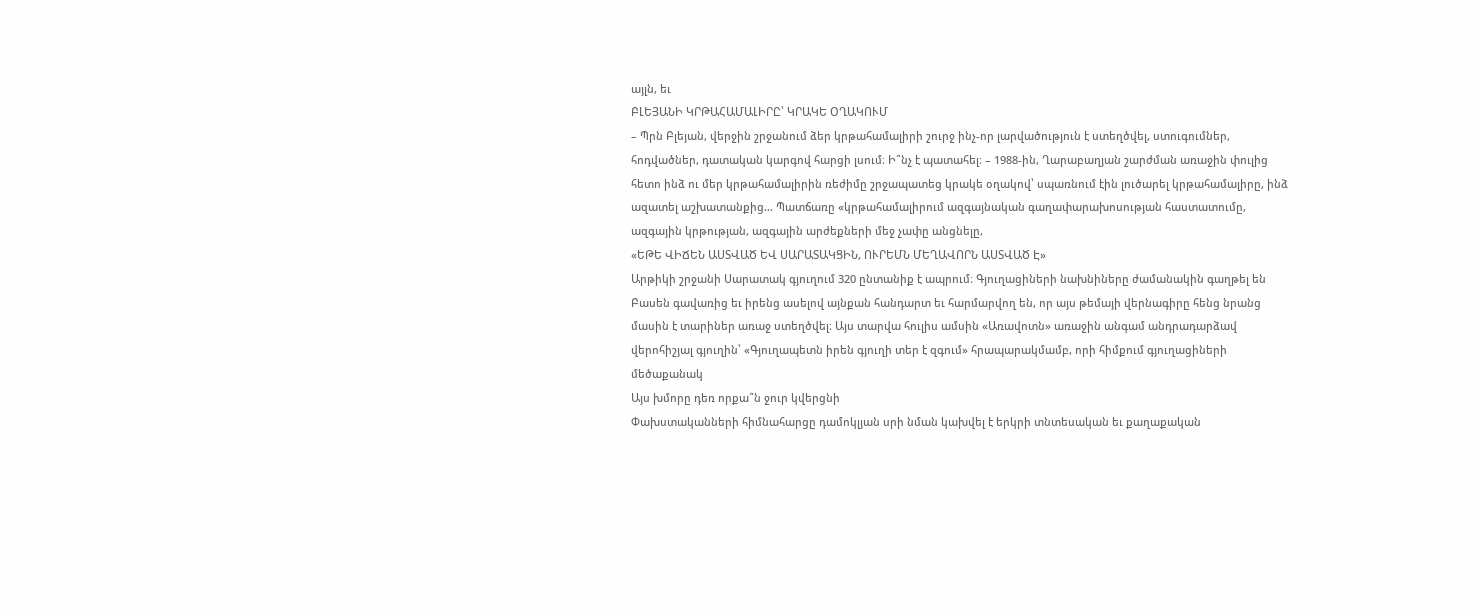այլն, եւ
ԲԼԵՅԱՆԻ ԿՐԹԱՀԱՄԱԼԻՐԸ՝ ԿՐԱԿԵ ՕՂԱԿՈՒՄ
– Պրն Բլեյան, վերջին շրջանում ձեր կրթահամալիրի շուրջ ինչ-որ լարվածություն է ստեղծվել, ստուգումներ, հոդվածներ, դատական կարգով հարցի լսում։ Ի՞նչ է պատահել։ – 1988-ին, Ղարաբաղյան շարժման առաջին փուլից հետո ինձ ու մեր կրթահամալիրին ռեժիմը շրջապատեց կրակե օղակով՝ սպառնում էին լուծարել կրթահամալիրը, ինձ ազատել աշխատանքից… Պատճառը «կրթահամալիրում ազգայնական գաղափարախոսության հաստատումը, ազգային կրթության, ազգային արժեքների մեջ չափը անցնելը,
«ԵԹԵ ՎԻՃԵՆ ԱՍՏՎԱԾ ԵՎ ՍԱՐԱՏԱԿՑԻՆ, ՈՒՐԵՄՆ ՄԵՂԱՎՈՐՆ ԱՍՏՎԱԾ Է»
Արթիկի շրջանի Սարատակ գյուղում 320 ընտանիք է ապրում։ Գյուղացիների նախնիները ժամանակին գաղթել են Բասեն գավառից եւ իրենց ասելով այնքան հանդարտ եւ հարմարվող են, որ այս թեմայի վերնագիրը հենց նրանց մասին է տարիներ առաջ ստեղծվել։ Այս տարվա հուլիս ամսին «Առավոտն» առաջին անգամ անդրադարձավ վերոհիշյալ գյուղին՝ «Գյուղապետն իրեն գյուղի տեր է զգում» հրապարակմամբ, որի հիմքում գյուղացիների մեծաքանակ
Այս խմորը դեռ որքա՞ն ջուր կվերցնի
Փախստականների հիմնահարցը դամոկլյան սրի նման կախվել է երկրի տնտեսական եւ քաղաքական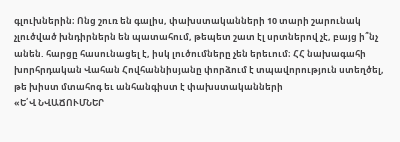գլուխներին։ Ոնց շուռ են գալիս, փախստականների 10 տարի շարունակ չլուծված խնդիրներն են պատահում, թեպետ շատ էլ սրտներով չէ, բայց ի՞նչ անեն. հարցը հասունացել է, իսկ լուծումները չեն երեւում։ ՀՀ նախագահի խորհրդական Վահան Հովհաննիսյանը փորձում է տպավորություն ստեղծել, թե խիստ մտահոգ եւ անհանգիստ է փախստականների
«Ե՛Վ ՆՎԱՃՈՒՄՆԵՐ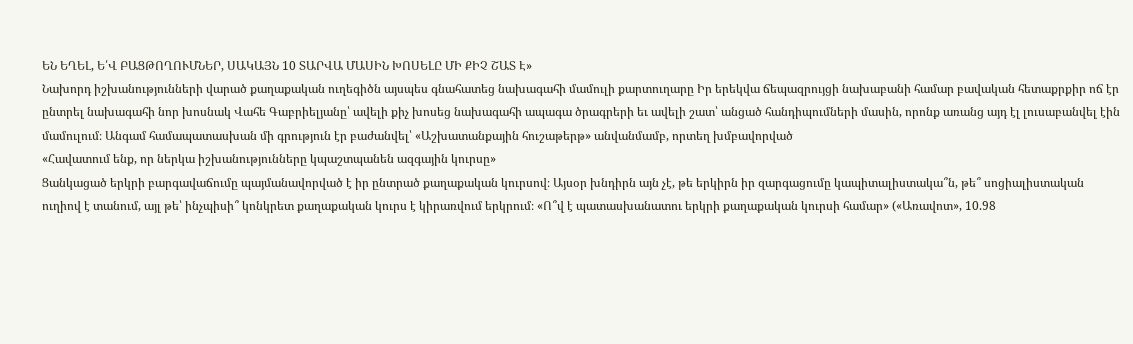ԵՆ ԵՂԵԼ, Ե՛Վ ԲԱՑԹՈՂՈՒՄՆԵՐ, ՍԱԿԱՅՆ 10 ՏԱՐՎԱ ՄԱՍԻՆ ԽՈՍԵԼԸ ՄԻ ՔԻՉ ՇԱՏ Է»
Նախորդ իշխանությունների վարած քաղաքական ուղեգիծն այսպես գնահատեց նախագահի մամուլի քարտուղարը Իր երեկվա ճեպազրույցի նախաբանի համար բավական հետաքրքիր ոճ էր ընտրել նախագահի նոր խոսնակ Վահե Գաբրիելյանը՝ ավելի քիչ խոսեց նախագահի ապագա ծրագրերի եւ ավելի շատ՝ անցած հանդիպումների մասին, որոնք առանց այդ էլ լուսաբանվել էին մամուլում։ Անգամ համապատասխան մի գրություն էր բաժանվել՝ «Աշխատանքային հուշաթերթ» անվանմամբ, որտեղ խմբավորված
«Հավատում ենք, որ ներկա իշխանությունները կպաշտպանեն ազգային կուրսը»
Ցանկացած երկրի բարգավաճումը պայմանավորված է իր ընտրած քաղաքական կուրսով։ Այսօր խնդիրն այն չէ, թե երկիրն իր զարգացումը կապիտալիստակա՞ն, թե՞ սոցիալիստական ուղիով է տանում, այլ թե՝ ինչպիսի՞ կոնկրետ քաղաքական կուրս է կիրառվում երկրում։ «Ո՞վ է պատասխանատու երկրի քաղաքական կուրսի համար» («Առավոտ», 10.98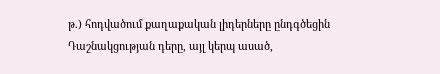թ.) հոդվածում քաղաքական լիդերները ընդգծեցին Դաշնակցության դերը, այլ կերպ ասած,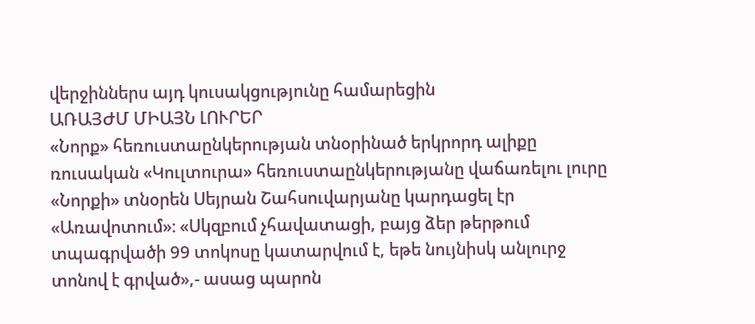վերջիններս այդ կուսակցությունը համարեցին
ԱՌԱՅԺՄ ՄԻԱՅՆ ԼՈՒՐԵՐ
«Նորք» հեռուստաընկերության տնօրինած երկրորդ ալիքը ռուսական «Կուլտուրա» հեռուստաընկերությանը վաճառելու լուրը «Նորքի» տնօրեն Սեյրան Շահսուվարյանը կարդացել էր «Առավոտում»։ «Սկզբում չհավատացի, բայց ձեր թերթում տպագրվածի 99 տոկոսը կատարվում է, եթե նույնիսկ անլուրջ տոնով է գրված»,- ասաց պարոն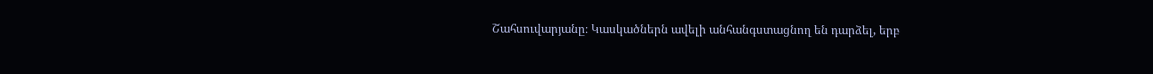Շահսուվարյանը։ Կասկածներն ավելի անհանգստացնող են դարձել, երբ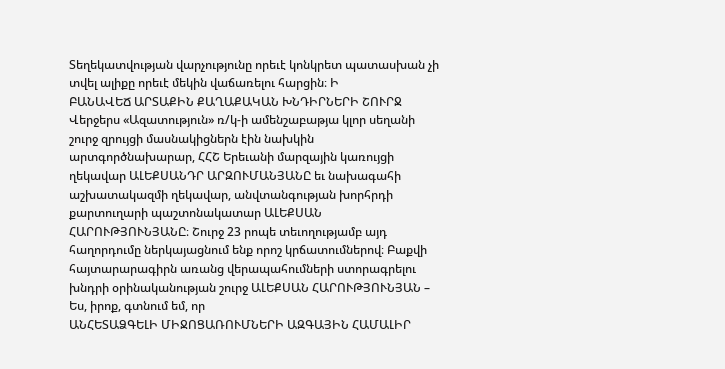Տեղեկատվության վարչությունը որեւէ կոնկրետ պատասխան չի տվել ալիքը որեւէ մեկին վաճառելու հարցին։ Ի
ԲԱՆԱՎԵՃ ԱՐՏԱՔԻՆ ՔԱՂԱՔԱԿԱՆ ԽՆԴԻՐՆԵՐԻ ՇՈՒՐՋ
Վերջերս «Ազատություն» ռ/կ-ի ամենշաբաթյա կլոր սեղանի շուրջ զրույցի մասնակիցներն էին նախկին արտգործնախարար, ՀՀՇ Երեւանի մարզային կառույցի ղեկավար ԱԼԵՔՍԱՆԴՐ ԱՐԶՈՒՄԱՆՅԱՆԸ եւ նախագահի աշխատակազմի ղեկավար, անվտանգության խորհրդի քարտուղարի պաշտոնակատար ԱԼԵՔՍԱՆ ՀԱՐՈՒԹՅՈՒՆՅԱՆԸ։ Շուրջ 23 րոպե տեւողությամբ այդ հաղորդումը ներկայացնում ենք որոշ կրճատումներով։ Բաքվի հայտարարագիրն առանց վերապահումների ստորագրելու խնդրի օրինականության շուրջ ԱԼԵՔՍԱՆ ՀԱՐՈՒԹՅՈՒՆՅԱՆ – Ես, իրոք, գտնում եմ, որ
ԱՆՀԵՏԱՁԳԵԼԻ ՄԻՋՈՑԱՌՈՒՄՆԵՐԻ ԱԶԳԱՅԻՆ ՀԱՄԱԼԻՐ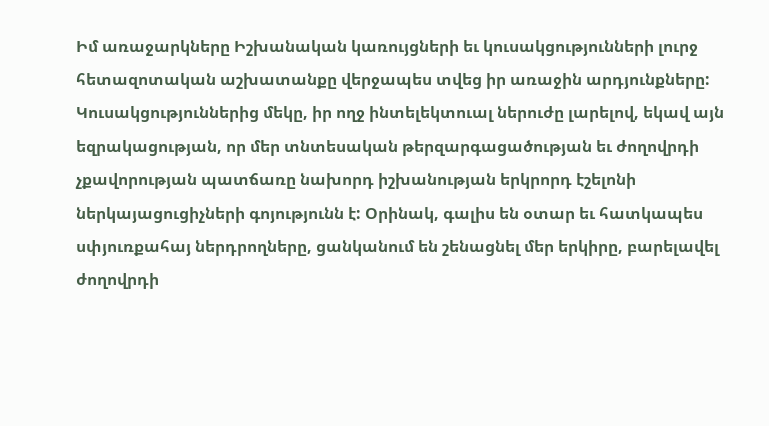Իմ առաջարկները Իշխանական կառույցների եւ կուսակցությունների լուրջ հետազոտական աշխատանքը վերջապես տվեց իր առաջին արդյունքները: Կուսակցություններից մեկը, իր ողջ ինտելեկտուալ ներուժը լարելով, եկավ այն եզրակացության, որ մեր տնտեսական թերզարգացածության եւ ժողովրդի չքավորության պատճառը նախորդ իշխանության երկրորդ էշելոնի ներկայացուցիչների գոյությունն է: Օրինակ, գալիս են օտար եւ հատկապես սփյուռքահայ ներդրողները, ցանկանում են շենացնել մեր երկիրը, բարելավել ժողովրդի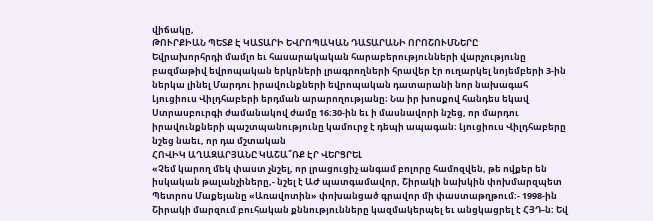վիճակը,
ԹՈՒՐՔԻԱՆ ՊԵՏՔ Է ԿԱՏԱՐԻ ԵՎՐՈՊԱԿԱՆ ԴԱՏԱՐԱՆԻ ՈՐՈՇՈՒՄՆԵՐԸ
Եվրախորհրդի մամլո եւ հասարակական հարաբերությունների վարչությունը բազմաթիվ եվրոպական երկրների լրագրողների հրավեր էր ուղարկել նոյեմբերի 3-ին ներկա լինել Մարդու իրավունքների եվրոպական դատարանի նոր նախագահ Լյուցիուս Վիլդհաբերի երդման արարողությանը։ Նա իր խոսքով հանդես եկավ Ստրասբուրգի ժամանակով ժամը 16։30-ին եւ ի մասնավորի նշեց, որ մարդու իրավունքների պաշտպանությունը կամուրջ է դեպի ապագան։ Լյուցիուս Վիլդհաբերը նշեց նաեւ, որ դա մշտական
ՀՈՎԻԿ ԱՂԱԶԱՐՅԱՆԸ ԿԱՇԱ՞ՌՔ ԷՐ ՎԵՐՑՐԵԼ
«Չեմ կարող մեկ փաստ չնշել, որ լրացուցիչ անգամ բոլորը համոզվեն, թե ովքեր են իսկական թալանչիները,- նշել է ԱԺ պատգամավոր, Շիրակի նախկին փոխմարզպետ Պետրոս Մաքեյանը «Առավոտին» փոխանցած գրավոր մի փաստաթղթում։- 1998-ին Շիրակի մարզում բուհական քննությունները կազմակերպել եւ անցկացրել է ՀՅԴ-ն։ Եվ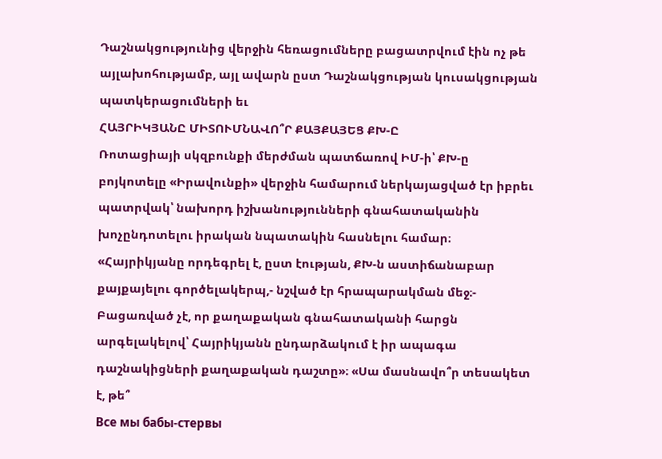Դաշնակցությունից վերջին հեռացումները բացատրվում էին ոչ թե այլախոհությամբ, այլ ավարն ըստ Դաշնակցության կուսակցության պատկերացումների եւ
ՀԱՅՐԻԿՅԱՆԸ ՄԻՏՈՒՄՆԱՎՈ՞Ր ՔԱՅՔԱՅԵՑ ՔԽ-Ը
Ռոտացիայի սկզբունքի մերժման պատճառով ԻՄ-ի՝ ՔԽ-ը բոյկոտելը «Իրավունքի» վերջին համարում ներկայացված էր իբրեւ պատրվակ՝ նախորդ իշխանությունների գնահատականին խոչընդոտելու իրական նպատակին հասնելու համար։ «Հայրիկյանը որդեգրել է, ըստ էության, ՔԽ-ն աստիճանաբար քայքայելու գործելակերպ,- նշված էր հրապարակման մեջ։- Բացառված չէ, որ քաղաքական գնահատականի հարցն արգելակելով՝ Հայրիկյանն ընդարձակում է իր ապագա դաշնակիցների քաղաքական դաշտը»։ «Սա մասնավո՞ր տեսակետ է, թե՞
Все мы бабы-стервы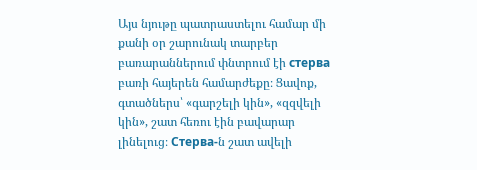Այս նյութը պատրաստելու համար մի քանի օր շարունակ տարբեր բառարաններում փնտրում էի стерва բառի հայերեն համարժեքը։ Ցավոք, գտածներս՝ «գարշելի կին», «զզվելի կին», շատ հեռու էին բավարար լինելուց։ Стерва-ն շատ ավելի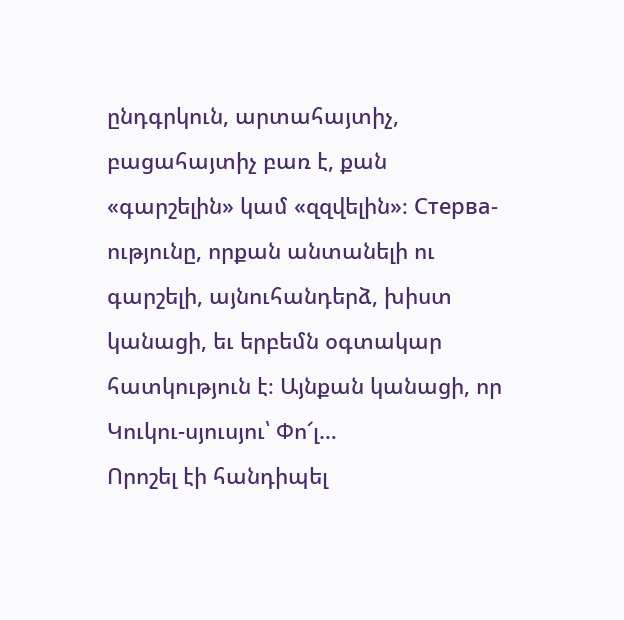ընդգրկուն, արտահայտիչ, բացահայտիչ բառ է, քան «գարշելին» կամ «զզվելին»։ Стерва-ությունը, որքան անտանելի ու գարշելի, այնուհանդերձ, խիստ կանացի, եւ երբեմն օգտակար հատկություն է։ Այնքան կանացի, որ
Կուկու-սյուսյու՝ Փո՜լ…
Որոշել էի հանդիպել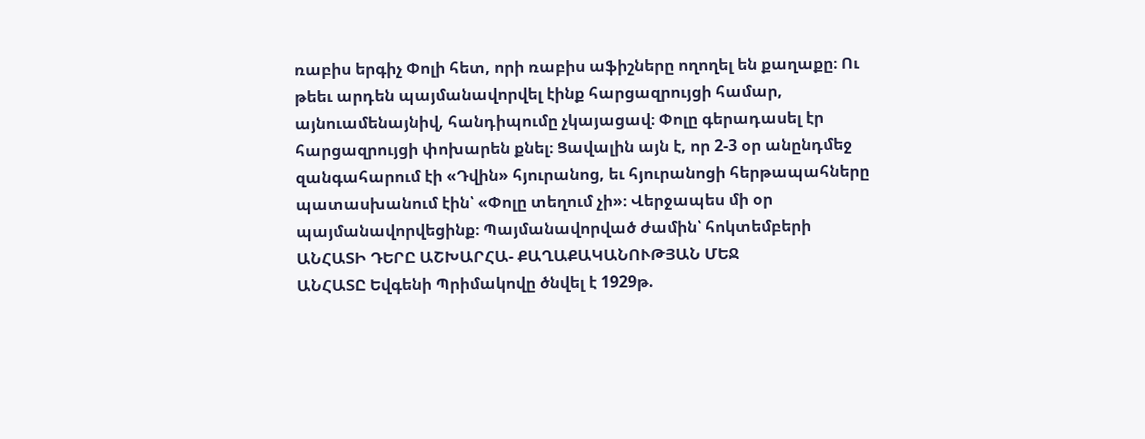ռաբիս երգիչ Փոլի հետ, որի ռաբիս աֆիշները ողողել են քաղաքը։ Ու թեեւ արդեն պայմանավորվել էինք հարցազրույցի համար, այնուամենայնիվ, հանդիպումը չկայացավ։ Փոլը գերադասել էր հարցազրույցի փոխարեն քնել։ Ցավալին այն է, որ 2-3 օր անընդմեջ զանգահարում էի «Դվին» հյուրանոց, եւ հյուրանոցի հերթապահները պատասխանում էին՝ «Փոլը տեղում չի»։ Վերջապես մի օր պայմանավորվեցինք։ Պայմանավորված ժամին՝ հոկտեմբերի
ԱՆՀԱՏԻ ԴԵՐԸ ԱՇԽԱՐՀԱ- ՔԱՂԱՔԱԿԱՆՈՒԹՅԱՆ ՄԵՋ
ԱՆՀԱՏԸ Եվգենի Պրիմակովը ծնվել է 1929թ.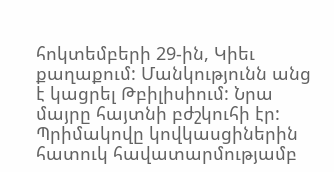հոկտեմբերի 29-ին, Կիեւ քաղաքում: Մանկությունն անց է կացրել Թբիլիսիում: Նրա մայրը հայտնի բժշկուհի էր: Պրիմակովը կովկասցիներին հատուկ հավատարմությամբ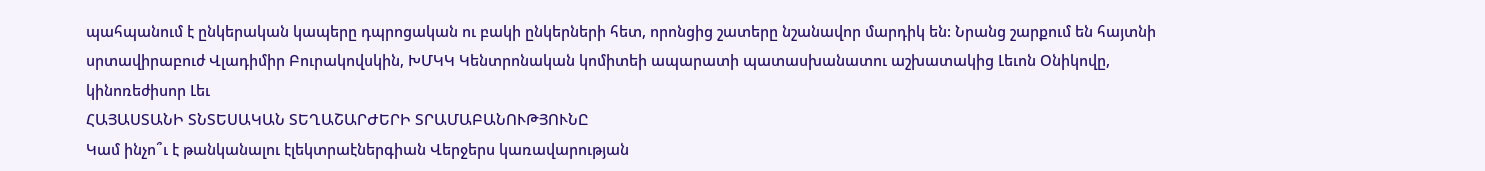պահպանում է ընկերական կապերը դպրոցական ու բակի ընկերների հետ, որոնցից շատերը նշանավոր մարդիկ են: Նրանց շարքում են հայտնի սրտավիրաբուժ Վլադիմիր Բուրակովսկին, ԽՄԿԿ Կենտրոնական կոմիտեի ապարատի պատասխանատու աշխատակից Լեւոն Օնիկովը, կինոռեժիսոր Լեւ
ՀԱՅԱՍՏԱՆԻ ՏՆՏԵՍԱԿԱՆ ՏԵՂԱՇԱՐԺԵՐԻ ՏՐԱՄԱԲԱՆՈՒԹՅՈՒՆԸ
Կամ ինչո՞ւ է թանկանալու էլեկտրաէներգիան Վերջերս կառավարության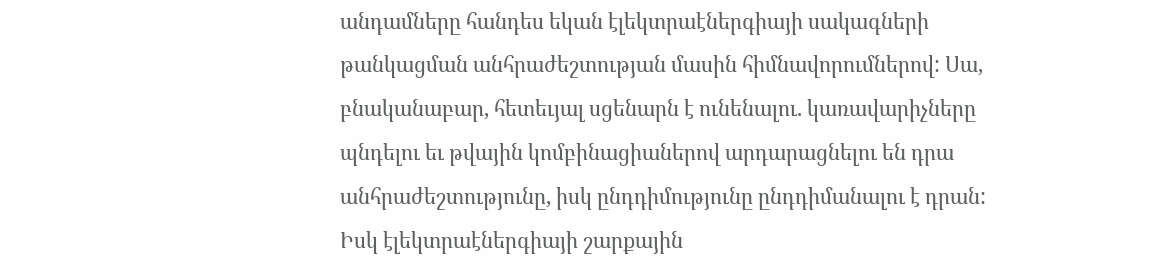անդամները հանդես եկան էլեկտրաէներգիայի սակագների թանկացման անհրաժեշտության մասին հիմնավորումներով: Սա, բնականաբար, հետեւյալ սցենարն է ունենալու. կառավարիչները պնդելու եւ թվային կոմբինացիաներով արդարացնելու են դրա անհրաժեշտությունը, իսկ ընդդիմությունը ընդդիմանալու է դրան: Իսկ էլեկտրաէներգիայի շարքային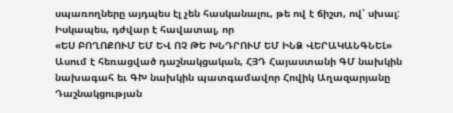սպառողները այդպես էլ չեն հասկանալու, թե ով է ճիշտ, ով՝ սխալ: Իսկապես, դժվար է հավատալ, որ
«ԵՍ ԲՈՂՈՔՈՒՄ ԵՄ ԵՎ ՈՉ ԹԵ ԽՆԴՐՈՒՄ ԵՄ ԻՆՁ ՎԵՐԱԿԱՆԳՆԵԼ»
Ասում է հեռացված դաշնակցական, ՀՅԴ Հայաստանի ԳՄ նախկին նախագահ եւ ԳԽ նախկին պատգամավոր Հովիկ Աղազարյանը Դաշնակցության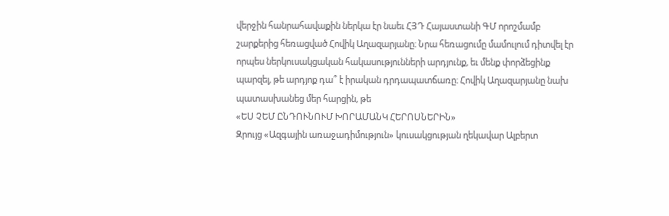վերջին հանրահավաքին ներկա էր նաեւ ՀՅԴ Հայաստանի ԳՄ որոշմամբ շարքերից հեռացված Հովիկ Աղազարյանը։ Նրա հեռացումը մամուլում դիտվել էր որպես ներկուսակցական հակասությունների արդյունք, եւ մենք փորձեցինք պարզել, թե արդյոք դա՞ է իրական դրդապատճառը։ Հովիկ Աղազարյանը նախ պատասխանեց մեր հարցին, թե
«ԵՍ ՉԵՄ ԸՆԴՈՒՆՈՒՄ ԽՈՐԱՄԱՆԿ ՀԵՐՈՍՆԵՐԻՆ»
Զրույց «Ազգային առաջադիմություն» կուսակցության ղեկավար Ալբերտ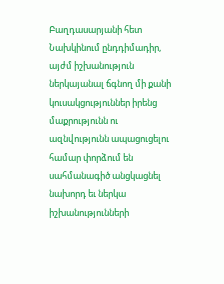Բաղդասարյանի հետ Նախկինում ընդդիմադիր, այժմ իշխանություն ներկայանալ ճգնող մի քանի կուսակցություններ իրենց մաքրությունն ու ազնվությունն ապացուցելու համար փորձում են սահմանագիծ անցկացնել նախորդ եւ ներկա իշխանությունների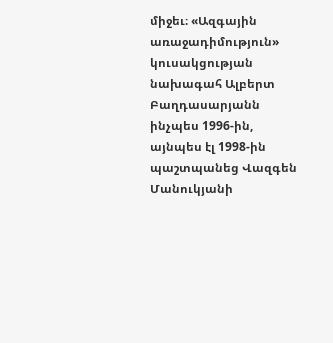միջեւ։ «Ազգային առաջադիմություն» կուսակցության նախագահ Ալբերտ Բաղդասարյանն ինչպես 1996-ին, այնպես էլ 1998-ին պաշտպանեց Վազգեն Մանուկյանի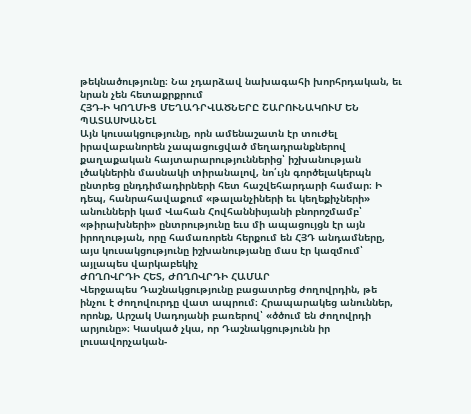թեկնածությունը։ Նա չդարձավ նախագահի խորհրդական, եւ նրան չեն հետաքրքրում
ՀՅԴ-Ի ԿՈՂՄԻՑ ՄԵՂԱԴՐՎԱԾՆԵՐԸ ՇԱՐՈՒՆԱԿՈՒՄ ԵՆ ՊԱՏԱՍԽԱՆԵԼ
Այն կուսակցությունը, որն ամենաշատն էր տուժել իրավաբանորեն չապացուցված մեղադրանքներով քաղաքական հայտարարություններից՝ իշխանության լծակներին մասնակի տիրանալով, նո՛ւյն գործելակերպն ընտրեց ընդդիմադիրների հետ հաշվեհարդարի համար։ Ի դեպ, հանրահավաքում «թալանչիների եւ կեղեքիչների» անունների կամ Վահան Հովհաննիսյանի բնորոշմամբ՝ «թիրախների» ընտրությունը եւս մի ապացույցն էր այն իրողության, որը համառորեն հերքում են ՀՅԴ անդամները, այս կուսակցությունը իշխանությանը մաս էր կազմում՝ այլապես վարկաբեկիչ
ԺՈՂՈՎՐԴԻ ՀԵՏ, ԺՈՂՈՎՐԴԻ ՀԱՄԱՐ
Վերջապես Դաշնակցությունը բացատրեց ժողովրդին, թե ինչու է ժողովուրդը վատ ապրում։ Հրապարակեց անուններ, որոնք, Արշակ Սադոյանի բառերով՝ «ծծում են ժողովրդի արյունը»։ Կասկած չկա, որ Դաշնակցությունն իր լուսավորչական-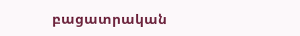բացատրական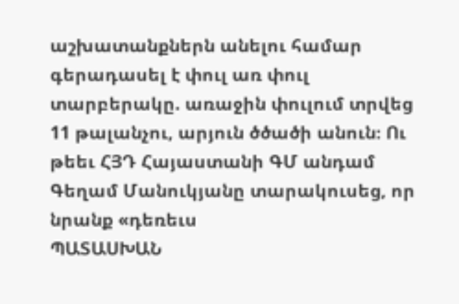աշխատանքներն անելու համար գերադասել է փուլ առ փուլ տարբերակը. առաջին փուլում տրվեց 11 թալանչու, արյուն ծծածի անուն։ Ու թեեւ ՀՅԴ Հայաստանի ԳՄ անդամ Գեղամ Մանուկյանը տարակուսեց, որ նրանք «դեռեւս
ՊԱՏԱՍԽԱՆ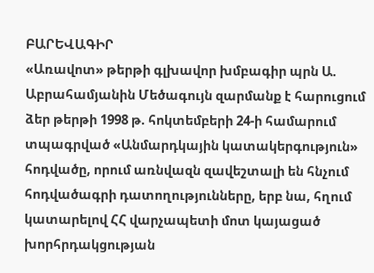ԲԱՐԵՎԱԳԻՐ
«Առավոտ» թերթի գլխավոր խմբագիր պրն Ա. Աբրահամյանին Մեծագույն զարմանք է հարուցում ձեր թերթի 1998 թ. հոկտեմբերի 24-ի համարում տպագրված «Անմարդկային կատակերգություն» հոդվածը, որում առնվազն զավեշտալի են հնչում հոդվածագրի դատողությունները, երբ նա, հղում կատարելով ՀՀ վարչապետի մոտ կայացած խորհրդակցության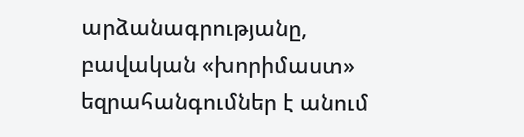արձանագրությանը, բավական «խորիմաստ» եզրահանգումներ է անում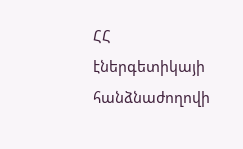ՀՀ էներգետիկայի հանձնաժողովի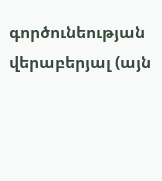գործունեության վերաբերյալ (այն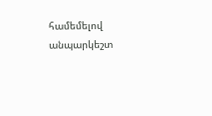համեմելով անպարկեշտ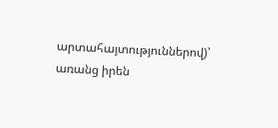արտահայտություններով)՝ առանց իրեն